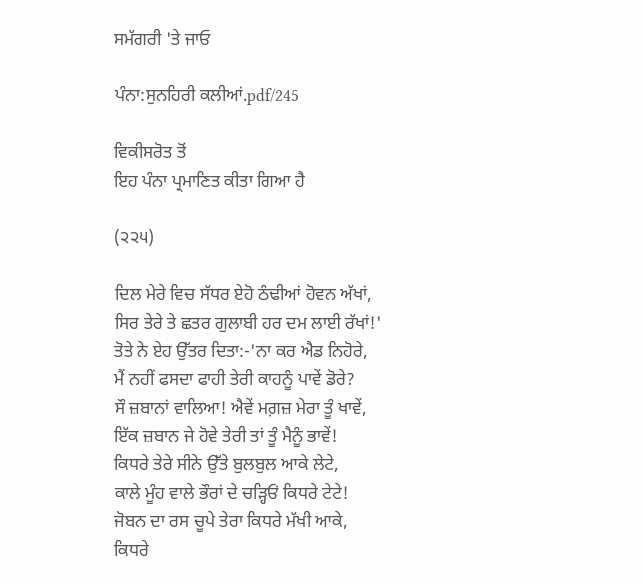ਸਮੱਗਰੀ 'ਤੇ ਜਾਓ

ਪੰਨਾ:ਸੁਨਹਿਰੀ ਕਲੀਆਂ.pdf/245

ਵਿਕੀਸਰੋਤ ਤੋਂ
ਇਹ ਪੰਨਾ ਪ੍ਰਮਾਣਿਤ ਕੀਤਾ ਗਿਆ ਹੈ

(੨੨੫)

ਦਿਲ ਮੇਰੇ ਵਿਚ ਸੱਧਰ ਏਹੋ ਠੰਢੀਆਂ ਹੋਵਨ ਅੱਖਾਂ,
ਸਿਰ ਤੇਰੇ ਤੇ ਛਤਰ ਗੁਲਾਬੀ ਹਰ ਦਮ ਲਾਈ ਰੱਖਾਂ!'
ਤੋਤੇ ਨੇ ਏਹ ਉੱਤਰ ਦਿਤਾ:-'ਨਾ ਕਰ ਐਡ ਨਿਹੋਰੇ,
ਮੈਂ ਨਹੀਂ ਫਸਦਾ ਫਾਹੀ ਤੇਰੀ ਕਾਹਨੂੰ ਪਾਵੇਂ ਡੋਰੇ?
ਸੌ ਜ਼ਬਾਨਾਂ ਵਾਲਿਆ! ਐਵੇਂ ਮਗ਼ਜ਼ ਮੇਰਾ ਤੂੰ ਖਾਵੇਂ,
ਇੱਕ ਜ਼ਬਾਨ ਜੇ ਹੋਵੇ ਤੇਰੀ ਤਾਂ ਤੂੰ ਮੈਨੂੰ ਭਾਵੇਂ!
ਕਿਧਰੇ ਤੇਰੇ ਸੀਨੇ ਉੱਤੇ ਬੁਲਬੁਲ ਆਕੇ ਲੇਟੇ,
ਕਾਲੇ ਮੂੰਹ ਵਾਲੇ ਭੌਰਾਂ ਦੇ ਚੜ੍ਹਿਓਂ ਕਿਧਰੇ ਟੇਟੇ!
ਜੋਬਨ ਦਾ ਰਸ ਚੂਪੇ ਤੇਰਾ ਕਿਧਰੇ ਮੱਖੀ ਆਕੇ,
ਕਿਧਰੇ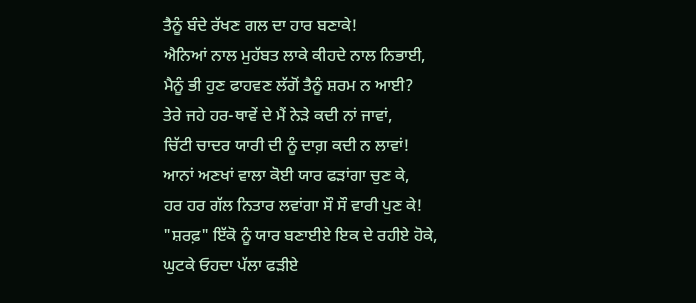ਤੈਨੂੰ ਬੰਦੇ ਰੱਖਣ ਗਲ ਦਾ ਹਾਰ ਬਣਾਕੇ!
ਐਨਿਆਂ ਨਾਲ ਮੁਹੱਬਤ ਲਾਕੇ ਕੀਹਦੇ ਨਾਲ ਨਿਭਾਈ,
ਮੈਨੂੰ ਭੀ ਹੁਣ ਫਾਹਵਣ ਲੱਗੋਂ ਤੈਨੂੰ ਸ਼ਰਮ ਨ ਆਈ?
ਤੇਰੇ ਜਹੇ ਹਰ-ਥਾਵੇਂ ਦੇ ਮੈਂ ਨੇੜੇ ਕਦੀ ਨਾਂ ਜਾਵਾਂ,
ਚਿੱਟੀ ਚਾਦਰ ਯਾਰੀ ਦੀ ਨੂੰ ਦਾਗ਼ ਕਦੀ ਨ ਲਾਵਾਂ!
ਆਨਾਂ ਅਣਖਾਂ ਵਾਲਾ ਕੋਈ ਯਾਰ ਫੜਾਂਗਾ ਚੁਣ ਕੇ,
ਹਰ ਹਰ ਗੱਲ ਨਿਤਾਰ ਲਵਾਂਗਾ ਸੌ ਸੌ ਵਾਰੀ ਪੁਣ ਕੇ!
"ਸ਼ਰਫ਼" ਇੱਕੋ ਨੂੰ ਯਾਰ ਬਣਾਈਏ ਇਕ ਦੇ ਰਹੀਏ ਹੋਕੇ,
ਘੁਟਕੇ ਓਹਦਾ ਪੱਲਾ ਫੜੀਏ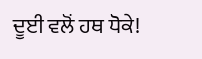ਦੂਈ ਵਲੋਂ ਹਥ ਧੋਕੇ!